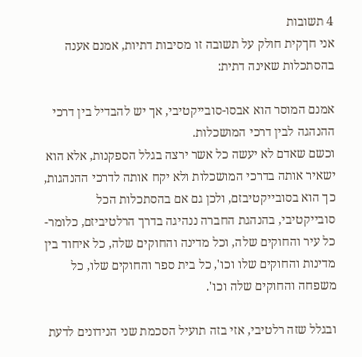4 תשובות
אני חךקית חולק על תשובה זו מסיבות דתיות, אמנם אענה בהסתכלות שאינה דתית:

אמנם המוסר הוא אבסו-סובייקטיבי, אך יש להבדיל בין דרכי ההנהגה לבין דרכי המושכלות.
וכשם שאדם לא יעשה כל אשר ירצה בגלל הספקנות, אלא הוא ישאיר אותה בדרכי המושכלות ולא יקח אותה לדרכי ההנהגות, כך הוא בסובייקטיבזם, ולכן גם אם בהסתכלות הכל סובייקטיבי, בהנהגת החברה ננהיגה בדרך הרלטיביזם, כלומר- כל עיר והחוקים שלה, וכל מדינה והחוקים שלה, כל איחוד בין מדינות והחוקים שלו וכו', כל בית ספר והחוקים שלו, כל משפחה והחוקים שלה וכו'.

ובגלל שזה רלטיבי, אזי בזה תועיל הסכמת שני הנידונים לדעת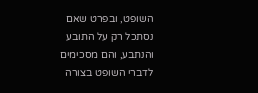השופט, ובפרט שאם נסתכל רק על התובע והנתבע, והם מסכימים לדברי השופט בצורה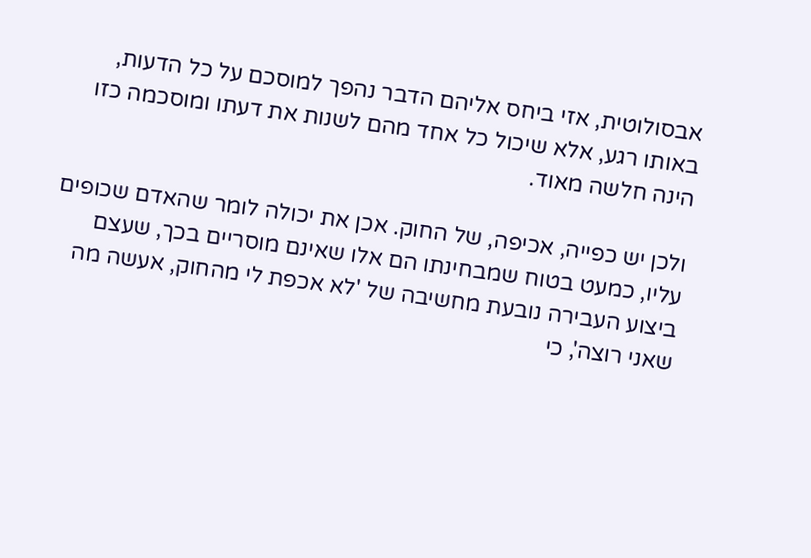אבסולוטית, אזי ביחס אליהם הדבר נהפך למוסכם על כל הדעות, באותו רגע, אלא שיכול כל אחד מהם לשנות את דעתו ומוסכמה כזו הינה חלשה מאוד.

ולכן יש כפייה, אכיפה, של החוק. אכן את יכולה לומר שהאדם שכופים עליו, כמעט בטוח שמבחינתו הם אלו שאינם מוסריים בכך, שעצם ביצוע העבירה נובעת מחשיבה של 'לא אכפת לי מהחוק, אעשה מה שאני רוצה', כי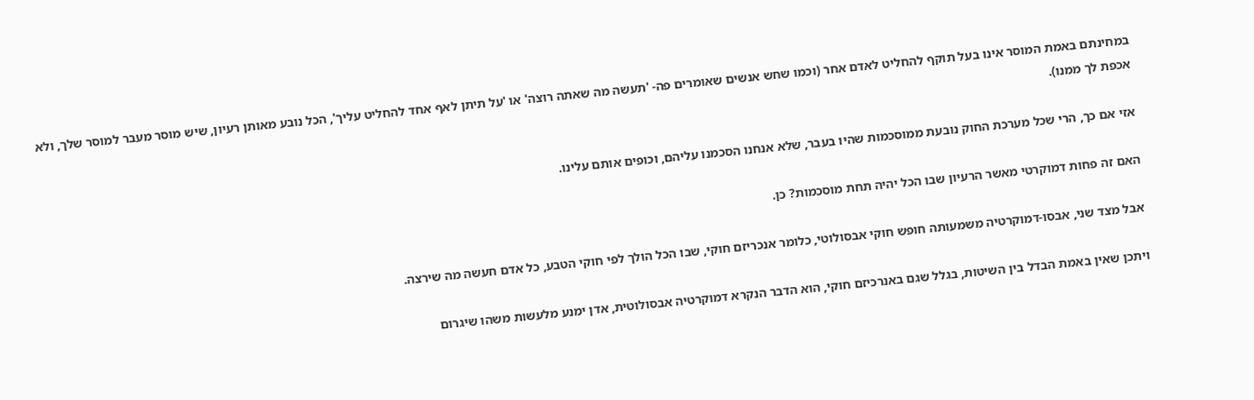במחינתם באמת המוסר אינו בעל תוקף להחליט לאדם אחר (וכמו שחש אנשים שאומרים פה- 'תעשה מה שאתה רוצה' או 'על תיתן לאף אחד להחליט עליך', הכל נובע מאותן רעיון, שיש מוסר מעבר למוסר שלך, ולא אכפת לך ממנו).

אזי אם כך, הרי שכל מערכת החוק נובעת ממוסכמות שהיו בעבר, שלא אנחנו הסכמנו עליהם, וכופים אותם עלינו.

האם זה פחות דמוקרטי מאשר הרעיון שבו הכל יהיה תחת מוסכמות? כן.

אבל מצד שני, אבסו-דמוקרטיה משמעותה חופש חוקי אבסולוטי, כלומר אנכריזם חוקי, שבו הכל הולך לפי חוקי הטבע, כל אדם חעשה מה שירצה.

ויתכן שאין באמת הבדל בין השיטות, בגלל שגם באנרכיזם חוקי, הוא הדבר הנקרא דמוקרטיה אבסולוטית, אדן ימנע מלעשות משהו שיגרום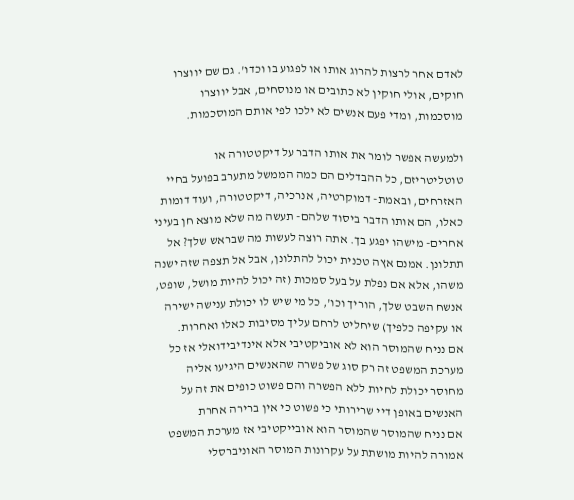לאדם אחר לרצות להרוג אותו או לפגוע בו וכדו'. גם שם יווצרו חוקים, אולי חוקין לא כתובים או מנוסחים, אבל יווצרו מוסכמות, ומדי פעם אנשים לא ילכו לפי אותם המוסכמות.

ולמעשה אפשר לומר את אותו הדבר על דיקטטורה או טוטליטריזם, כל ההבדלים הם כמה הממשל מתערב בפועל בחיי האזרחים, ובאמת- דמוקרטיה, אנרכיה, דיקטטורה, ועוד דומות כאלו, הם אותו הדבר ביסוד שלהם- תעשה מה שלא מוצא חן בעיני אחרים- מישהו יפגע בך. אתה רוצה לעשות מה שבראש שלך? אל תתלונן. אמנם אץה טכנית יכול להתלונן, אבל אל תצפה שזה ישנה משהו, אלא אם נפלת על בעל סמכות (זה יכול להיות מושל, שופט, אנשח השבט שלך, הוריך וכו', כל מי שיש לו יכולת ענישה ישירה או עקיפה כלפיך) שיחליט לרחם עליך מסיבות כאלו ואחרות.
אם נניח שהמוסר הוא לא אוביקטיבי אלא אינדיבידואלי אז כל מערכת המשפט זה רק סוג של פשרה שהאנשים היגיעו אליה מחוסר יכולת לחיות ללא הפשרה והם פשוט כופים את זה על האנשים באופן דיי שרירותי כי פשוט כי אין ברירה אחרת
אם נניח שהמוסר שהמוסר הוא אובייקטיבי אז מערכת המשפט אמורה להיות מושתת על עקרונות המוסר האוניברסלי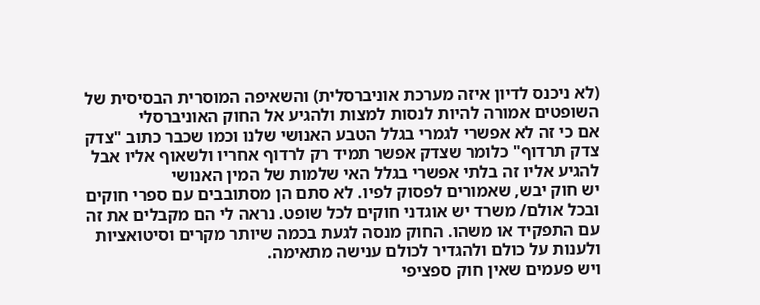(לא ניכנס לדיון איזה מערכת אוניברסלית) והשאיפה המוסרית הבסיסית של השופטים אמורה להיות לנסות למצות ולהגיע אל החוק האוניברסלי
אם כי זה לא אפשרי לגמרי בגלל הטבע האנושי שלנו וכמו שכבר כתוב "צדק צדק תרדוף" כלומר שצדק אפשר תמיד רק לרדוף אחריו ולשאוף אליו אבל להגיע אליו זה בלתי אפשרי בגלל האי שלמות של המין האנושי
יש חוק יבש, שאמורים לפסוק לפיו. לא סתם הן מסתובבים עם ספרי חוקים ובכל אולם/ משרד יש אוגדני חוקים לכל שופט. נראה לי הם מקבלים את זה עם התפקיד או משהו. החוק מנסה לגעת בכמה שיותר מקרים וסיטואציות ולענות על כולם ולהגדיר לכולם ענישה מתאימה.
ויש פעמים שאין חוק ספציפי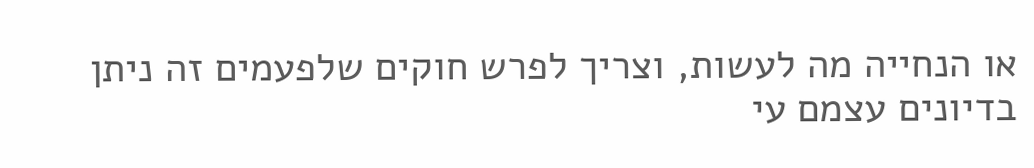או הנחייה מה לעשות, וצריך לפרש חוקים שלפעמים זה ניתן בדיונים עצמם עי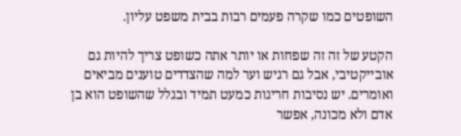השופטים כמו שקרה פעמים רבות בבית משפט עליון.

הקטע של זה זה שפחות או יותר אתה כשופט צריך להיות גם אובייקטיבי, אבל גם רגיש וער למה שהצדדים טוענים מביאים ואומרים. יש נסיבות חריגות כמעט תמיד ובגלל שהשופט הוא בן אדם ולא מכונה, אפשר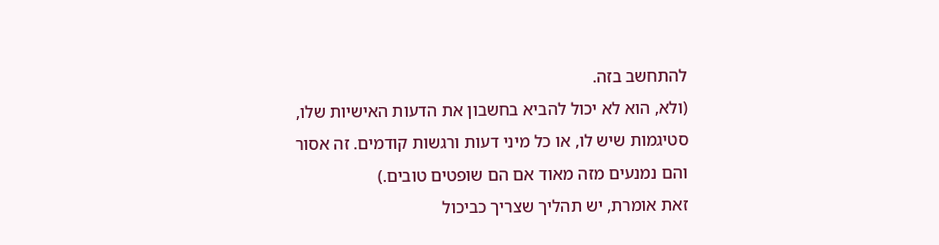להתחשב בזה.
(ולא, הוא לא יכול להביא בחשבון את הדעות האישיות שלו, סטיגמות שיש לו, או כל מיני דעות ורגשות קודמים. זה אסור והם נמנעים מזה מאוד אם הם שופטים טובים.)
זאת אומרת, יש תהליך שצריך כביכול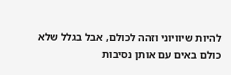להיות שיוויוני וזהה לכולם, אבל בגלל שלא כולם באים עם אותן נסיבות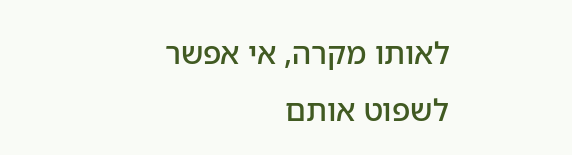לאותו מקרה, אי אפשר לשפוט אותם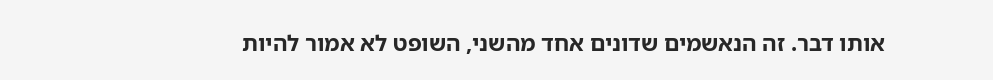אותו דבר. זה הנאשמים שדונים אחד מהשני, השופט לא אמור להיות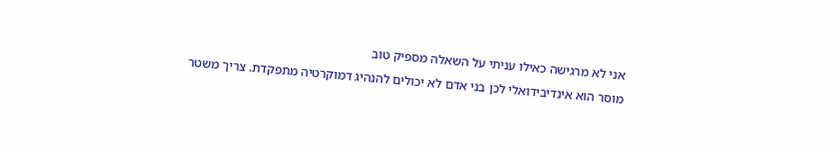אני לא מרגישה כאילו עניתי על השאלה מספיק טוב
מוסר הוא אינדיבידואלי לכן בני אדם לא יכולים להנהיג דמוקרטיה מתפקדת. צריך משטר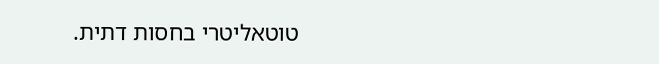טוטאליטרי בחסות דתית.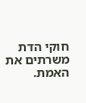חוקי הדת משרתים את האמת.